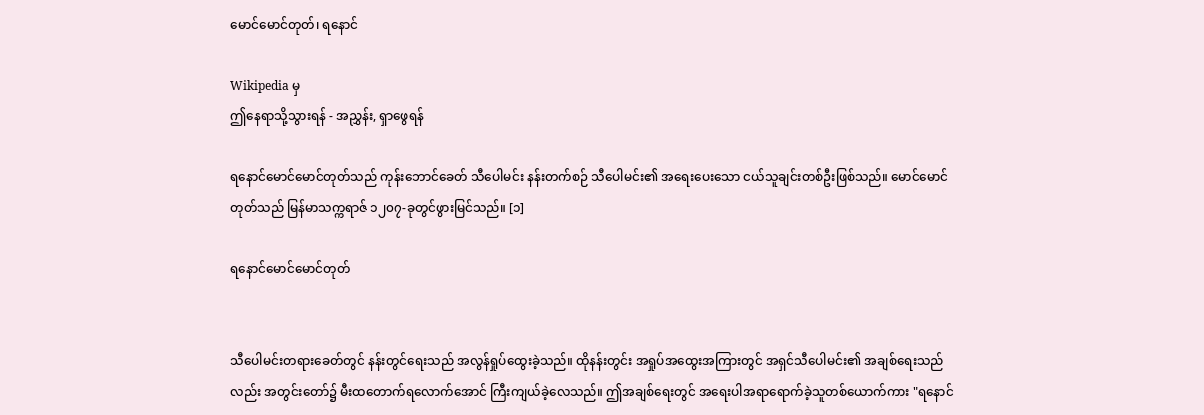မောင်မောင်တုတ်၊ ရနောင်

Wikipedia မှ
ဤနေရာသို့သွားရန် - အညွှန်း, ရှာဖွေရန်

ရနောင်မောင်မောင်တုတ်သည် ကုန်းဘောင်ခေတ် သီပေါမင်း နန်းတက်စဉ် သီပေါမင်း၏ အရေးပေးသော ငယ်သူချင်းတစ်ဦးဖြစ်သည်။ မောင်မောင်တုတ်သည် မြန်မာသက္ကရာဇ် ၁၂၀၇-ခုတွင်ဖွားမြင်သည်။ [၁]

ရနောင်မောင်မောင်တုတ်


သီပေါမင်းတရားခေတ်တွင် နန်းတွင်ရေးသည် အလွန်ရှုပ်ထွေးခဲ့သည်။ ထိုနန်းတွင်း အရှုပ်အထွေးအကြားတွင် အရှင်သီပေါမင်း၏ အချစ်ရေးသည်လည်း အတွင်းတော်၌ မီးထတောက်ရလောက်အောင် ကြီးကျယ်ခဲ့လေသည်။ ဤအချစ်ရေးတွင် အရေးပါအရာရောက်ခဲ့သူတစ်ယောက်ကား "ရနောင်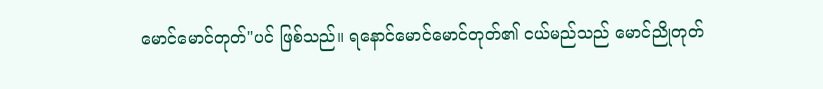မောင်မောင်တုတ်"ပင် ဖြစ်သည်။ ရနောင်မောင်မောင်တုတ်၏ ငယ်မည်သည် မောင်ညိုတုတ်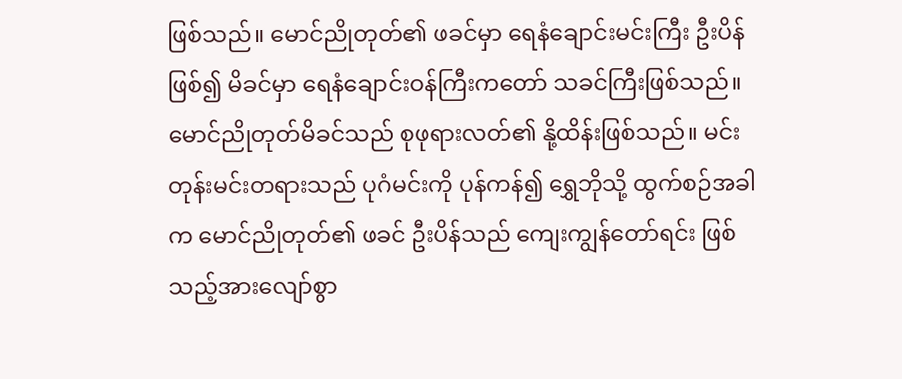ဖြစ်သည်။ မောင်ညိုတုတ်၏ ဖခင်မှာ ရေနံချောင်းမင်းကြီး ဦးပိန်ဖြစ်၍ မိခင်မှာ ရေနံချောင်းဝန်ကြီးကတော် သခင်ကြီးဖြစ်သည်။ မောင်ညိုတုတ်မိခင်သည် စုဖုရားလတ်၏ နို့ထိန်းဖြစ်သည်။ မင်းတုန်းမင်းတရားသည် ပုဂံမင်းကို ပုန်ကန်၍ ရွှေဘိုသို့ ထွက်စဉ်အခါက မောင်ညိုတုတ်၏ ဖခင် ဦးပိန်သည် ကျေးကျွန်တော်ရင်း ဖြစ်သည့်အားလျော်စွာ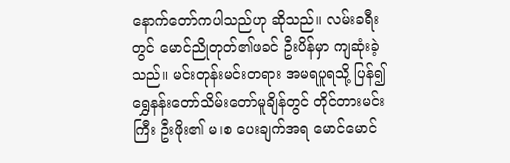နောက်တော်ကပါသည်ဟု ဆိုသည်။ လမ်းခရီးတွင် မောင်ညိုတုတ်၏ဖခင် ဦးပိန်မှာ ကျဆုံးခဲ့သည်။ မင်းတုန်းမင်းတရား အမရပူရသို့ ပြန်၍ ရွှေနန်းတော်သိမ်းတော်မူချိန်တွင် တိုင်တားမင်းကြီး ဦးဖိုး၏ မ၊စ ပေးချက်အရ မောင်မောင်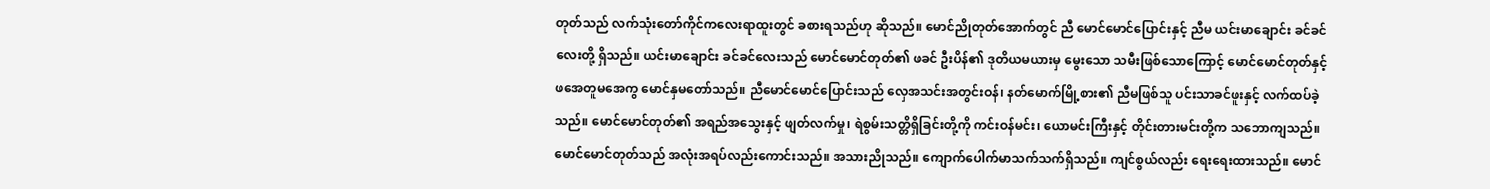တုတ်သည် လက်သုံးတော်ကိုင်ကလေးရာထူးတွင် ခစားရသည်ဟု ဆိုသည်။ မောင်ညိုတုတ်အောက်တွင် ညီ မောင်မောင်ပြောင်းနှင့် ညီမ ယင်းမာချောင်း ခင်ခင်လေးတို့ ရှိသည်။ ယင်းမာချောင်း ခင်ခင်လေးသည် မောင်မောင်တုတ်၏ ဖခင် ဦးပိန်၏ ဒုတိယမယားမှ မွေးသော သမီးဖြစ်သောကြောင့် မောင်မောင်တုတ်နှင့် ဖအေတူမအေကွ မောင်နှမတော်သည်။ ညီမောင်မောင်ပြောင်းသည် လှေအသင်းအတွင်းဝန်၊ နတ်မောက်မြို့စား၏ ညီမဖြစ်သူ ပင်းသာခင်ဖူးနှင့် လက်ထပ်ခဲ့သည်။ မောင်မောင်တုတ်၏ အရည်အသွေးနှင့် ဖျတ်လက်မှု၊ ရဲစွမ်းသတ္တိရှိခြင်းတို့ကို ကင်းဝန်မင်း၊ ယောမင်းကြီးနှင့် တိုင်းတားမင်းတို့က သဘောကျသည်။ မောင်မောင်တုတ်သည် အလုံးအရပ်လည်းကောင်းသည်။ အသားညိုသည်။ ကျောက်ပေါက်မာသက်သက်ရှိသည်။ ကျင်စွယ်လည်း ရေးရေးထားသည်။ မောင်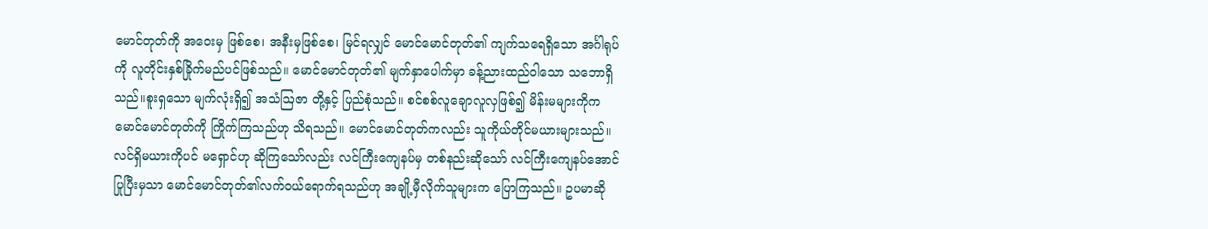မောင်တုတ်ကို အဝေးမှ ဖြစ်စေ၊ အနီးမှဖြစ်စေ၊ မြင်ရလျှင် မောင်မောင်တုတ်၏ ကျက်သရေရှိသော အင်္ဂါရုပ်ကို လူတိုင်းနှစ်ခြိုက်မည်ပင်ဖြစ်သည်။ မောင်မောင်တုတ်၏ မျက်နှာပေါက်မှာ ခန့်ညားထည်ဝါသော သဘောရှိသည်။စူးရှသော မျက်လုံးရှိ၍ အသံဩဇာ တို့နှင့် ပြည်စုံသည်။ စင်စစ်လူချောလူလှဖြစ်၍ မိန်းမများကိုက မောင်မောင်တုတ်ကို ကြိုက်ကြသည်ဟု သိရသည်။ မောင်မောင်တုတ်ကလည်း သူကိုယ်တိုင်မယားများသည်။ လင်ရှိမယားကိုပင် မရှောင်ဟု ဆိုကြသော်လည်း လင်ကြီးကျေနပ်မှ တစ်နည်းဆိုသော် လင်ကြီးကျေနပ်အောင် ပြုပြီးမှသာ မောင်မောင်တုတ်၏လက်ဝယ်ရောက်ရသည်ဟု အချို့မှီလိုက်သူများက ပြောကြသည်။ ဥပမာဆို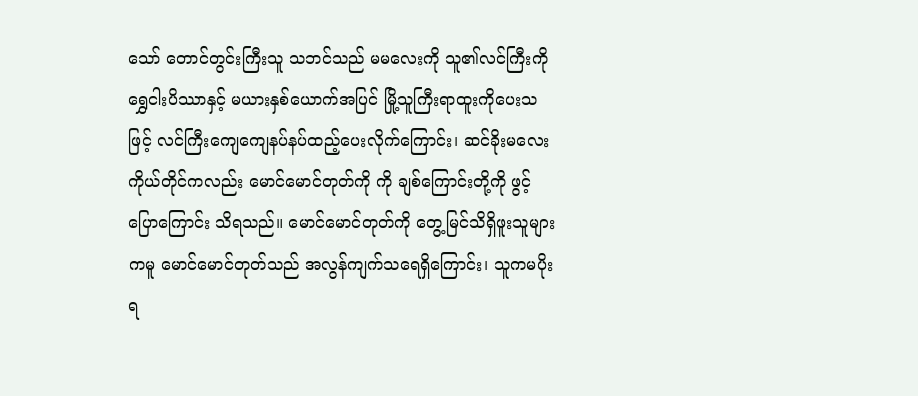သော် တောင်တွင်းကြီးသူ သဘင်သည် မမလေးကို သူ၏လင်ကြီးကို ရွှေငါးပိဿာနှင့် မယားနှစ်ယောက်အပြင် မြို့သူကြီးရာထူးကိုပေးသဖြင့် လင်ကြီးကျေကျေနပ်နပ်ထည့်ပေးလိုက်ကြောင်း၊ ဆင်ခိုးမလေးကိုယ်တိုင်ကလည်း မောင်မောင်တုတ်ကို ကို ချစ်ကြောင်းတို့ကို ဖွင့်ပြောကြောင်း သိရသည်။ မောင်မောင်တုတ်ကို တွေ့မြင်သိရှိဖူးသူများကမူ မောင်မောင်တုတ်သည် အလွန်ကျက်သရေရှိကြောင်း၊ သူကမပိုးရ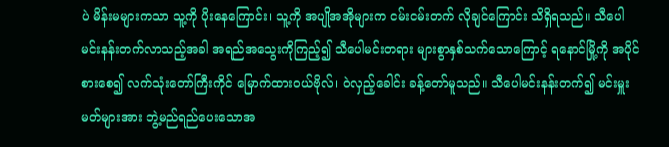ပဲ မိန်းမများကသာ သူ့ကို ပိုးနေကြောင်း၊ သူ့ကို အပျိုအအိုများက ငမ်းငမ်းတက် လိုချင်ကြောင်း သိရှိရသည်။ သီပေါမင်းနန်းတက်လာသည့်အခါ အရည်အသွေးကိုကြည့်၍ သီပေါမင်းတရား များစွာနှစ်သက်သောကြောင့် ရနောင်မြို့ကို အပိုင်စားစေ၍ လက်သုံးတော်ကြီးကိုင် မြောက်ထားဝယ်ဗိုလ်၊ ဝဲလှည့်ခေါင်း ခန့်တော်မူသည်။ သီပေါမင်းနန်းတက်၍ မင်းမှူးမတ်များအား ဘွဲ့မည်ရည်ပေးသောအ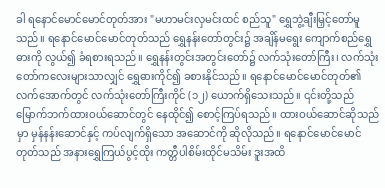ခါ ရနောင်မောင်မောင်တုတ်အား "မဟာမင်းလှမင်းထင် စည်သူ" ရွှေဘွဲ့ချီးမြှင့်တော်မူသည်။ ရနောင်မောင်မောင်တုတ်သည် ရွှေနန်းတော်တွင်း၌ အချိန်မရွေး ကျောက်စည်ရွှေဓားကို လွယ်၍ ခံရစားရသည်။ ရွှေနန်းတွင်းအတွင်းတော်၌ လက်သုံးတော်ကြီး၊ လက်သုံးတော်ကလေးများသာလျှင် ရွှေဓားကိုင်၍ ခစားနိုင်သည်။ ရနောင်မောင်မောင်တုတ်၏ လက်အောက်တွင် လက်သုံးတော်ကြီးကိုင် (၁၂) ယောက်ရှိသေးသည်။ ၎င်းတို့သည် မြောက်ဘက်ထားဝယ်ဆောင်တွင် နေထိုင်၍ စောင့်ကြပ်ရသည်။ ထားဝယ်ဆောင်ဆိုသည်မှာ မှန်နန်းဆောင်နှင့် ကပ်လျက်ရှိသော အဆောင်ကို ဆိုလိုသည်။ ရနောင်မောင်မောင်တုတ်သည် အနားရွှေကြယ်ပွင့်ထိုး ကတ္တီပါစိမ်းထိုင်မသိမ်း ဒူးအထိ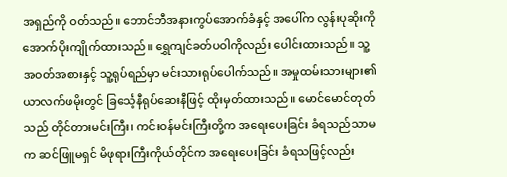အရှည်ကို ဝတ်သည်။ ဘောင်ဘီအနားကွပ်အောက်ခံနှင့် အပေါ်က လွန်းပုဆိုးကို အောက်ပိုးကျိုက်ထားသည်။ ရွှေကျင်ခတ်ပဝါကိုလည်း ပေါင်းထားသည်။ သူ့အဝတ်အစားနှင့် သူ့ရုပ်ရည်မှာ မင်းသားရုပ်ပေါက်သည်။ အမှုထမ်းသားများ၏ယာလက်ဖမိုးတွင် ခြင်္သေ့နီရုပ်ဆေးနီဖြင့် ထိုးမှတ်ထားသည်။ မောင်မောင်တုတ်သည် တိုင်တားမင်းကြီး၊ ကင်းဝန်မင်းကြီးတို့က အရေးပေးခြင်း ခံရသည်သာမက ဆင်ဖြူမရှင် မိဖုရားကြီးကိုယ်တိုင်က အရေးပေးခြင်း ခံရသဖြင့်လည်း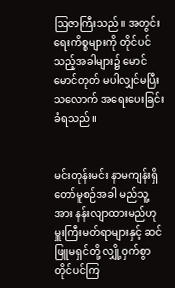ဩဇာကြီးသည်။ အတွင်းရေးကိစ္စများကို တိုင်ပင်သည့်အခါများ၌ မောင်မောင်တုတ် မပါလျှင်မပြီးသလောက် အရေးပေးခြင်း ခံရသည်။


မင်းတုန်းမင်း နာမကျန်းရှိတော်မူစဉ်အခါ မည်သူ့အား နန်းလျာထားမည်ဟု မှူးကြီးမတ်ရာများနှင့် ဆင်ဖြူမရှင်တို့ လျှို့ဝှက်စွာ တိုင်ပင်ကြ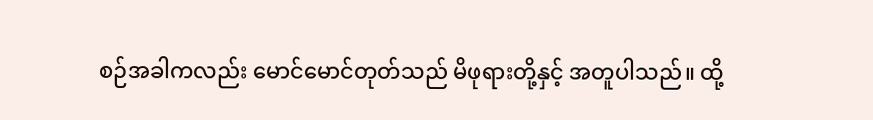စဉ်အခါကလည်း မောင်မောင်တုတ်သည် မိဖုရားတို့နှင့် အတူပါသည်။ ထို့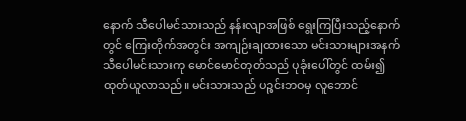နောက် သီပေါမင်သားသည် နန်းလျာအဖြစ် ရွေးကြပြီးသည့်နောက်တွင် ကြေးတိုက်အတွင်း အကျဉ်းချထားသော မင်းသားများအနက် သီပေါမင်းသားကု မောင်မောင်တုတ်သည် ပုခုံးပေါ်တွင် ထမ်း၍ ထုတ်ယူလာသည်။ မင်းသားသည် ပဉ္စင်းဘဝမှ လူဘောင်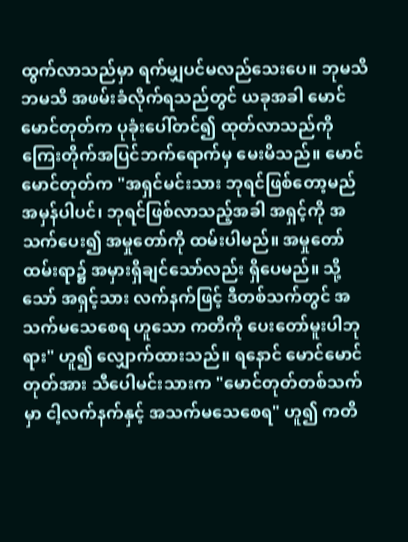ထွက်လာသည်မှာ ရက်မျှပင်မလည်သေးပေ။ ဘုမသိ ဘမသိ အဖမ်းခံလိုက်ရသည်တွင် ယခုအခါ မောင်မောင်တုတ်က ပုခုံးပေါ်တင်၍ ထုတ်လာသည်ကို ကြေးတိုက်အပြင်ဘက်ရောက်မှ မေးမိသည်။ မောင်မောင်တုတ်က "အရှင်မင်းသား ဘုရင်ဖြစ်တော့မည် အမှန်ပါပင်၊ ဘုရင်ဖြစ်လာသည့်အခါ အရှင့်ကို အသက်ပေး၍ အမှုတော်ကို ထမ်းပါမည်။ အမှုတော်ထမ်းရာ၌ အမှားရှိချင်သော်လည်း ရှိပေမည်။ သို့သော် အရှင့်သား လက်နက်ဖြင့် ဒီတစ်သက်တွင် အသက်မသေစေရ ဟူသော ကတိကို ပေးတော်မူးပါဘုရား" ဟူ၍ လျှောက်ထားသည်။ ရနောင် မောင်မောင်တုတ်အား သီပေါမင်းသားက "မောင်တုတ်တစ်သက်မှာ ငါ့လက်နက်နှင့် အသက်မသေစေရ" ဟူ၍ ကတိ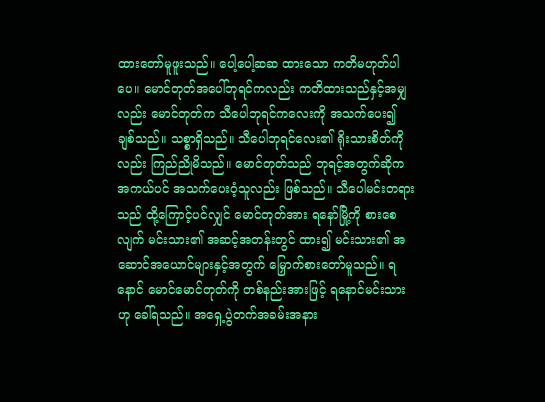ထားတော်မူဖူးသည်။ ပေါ့ပေါ့ဆဆ ထားသော ကတိမဟုတ်ပါပေ။ မောင်တုတ်အပေါ်ဘုရင်ကလည်း ကတိထားသည်နှင့်အမျှလည်း မောင်တုတ်က သီပေါဘုရင်ကလေးကို အသက်ပေး၍ ချစ်သည်။ သစ္စာရှိသည်။ သီပေါဘုရင်လေး၏ ရိုးသားစိတ်ကိုလည်း ကြည်ညိုမိသည်။ မောင်တုတ်သည် ဘုရင့်အတွက်ဆိုက အကယ်ပင် အသက်ပေးဝံ့သူလည်း ဖြစ်သည်။ သီပေါမင်းတရားသည် ထို့ကြောင့်ပင်လျှင် မောင်တုတ်အား ရနော်မြို့ကို စားစေလျက် မင်းသား၏ အဆင့်အတန်းတွင် ထား၍ မင်းသား၏ အဆောင်အယောင်များနှင့်အတွက် မြှောက်စားတော်မူသည်။ ရနောင် မောင်မောင်တုတ်ကို တစ်နည်းအားဖြင့် ရနောင်မင်းသားဟု ခေါ်ရသည်။ အရှေ့ပွဲတက်အခမ်းအနား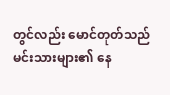တွင်လည်း မောင်တုတ်သည် မင်းသားများ၏ နေ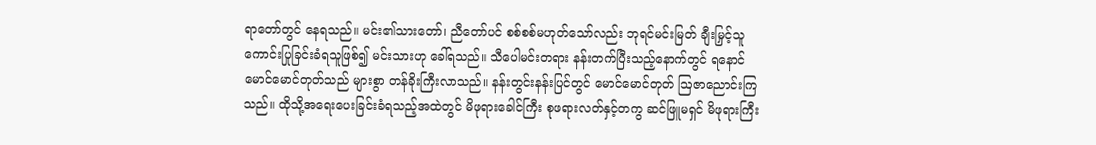ရာတော်တွင် နေရသည်။ မင်း၏သားတော်၊ ညီတော်ပင် စစ်စစ်မဟုတ်သော်လည်း ဘုရင်မင်းမြတ် ချီးမြှင့်သူကောင်းပြုခြင်းခံရသူဖြစ်၍ မင်းသားဟု ခေါ်ရသည်။ သီပေါမင်းတရား နန်းတက်ပြီးသည့်နောက်တွင် ရနောင်မောင်မောင်တုတ်သည် များစွာ တန်ခိုးကြီးလာသည်။ နန်းတွင်းနန်းပြင်တွင် မောင်မောင်တုတ် ဩဇာညောင်းကြသည်။ ထိုသို့အရေးပေးခြင်းခံရသည့်အထဲတွင် မိဖုရားခေါင်ကြီး စုဖရားလတ်နှင့်တကွ ဆင်ဖြူမရှင် မိဖုရားကြီး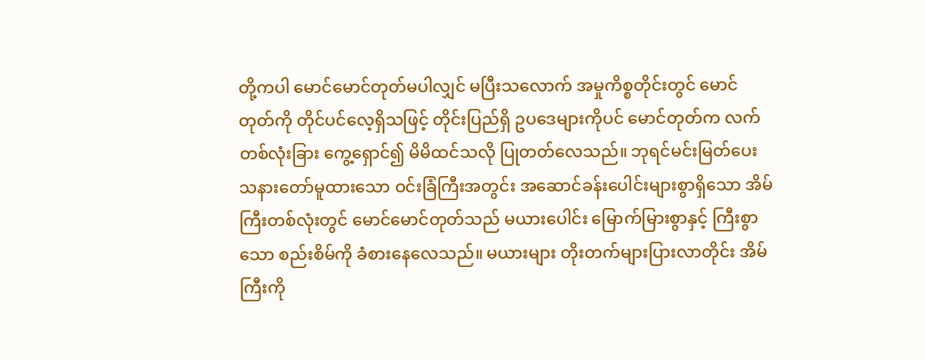တို့ကပါ မောင်မောင်တုတ်မပါလျှင် မပြီးသလောက် အမှုကိစ္စတိုင်းတွင် မောင်တုတ်ကို တိုင်ပင်လေ့ရှိသဖြင့် တိုင်းပြည်ရှိ ဥပဒေများကိုပင် မောင်တုတ်က လက်တစ်လုံးခြား ကွေ့ရှောင်၍ မိမိထင်သလို ပြုတတ်လေသည်။ ဘုရင်မင်းမြတ်ပေးသနားတော်မူထားသော ဝင်းခြံကြီးအတွင်း အဆောင်ခန်းပေါင်းများစွာရှိသော အိမ်ကြီးတစ်လုံးတွင် မောင်မောင်တုတ်သည် မယားပေါင်း မြောက်မြားစွာနှင့် ကြီးစွာသော စည်းစိမ်ကို ခံစားနေလေသည်။ မယားများ တိုးတက်များပြားလာတိုင်း အိမ်ကြီးကို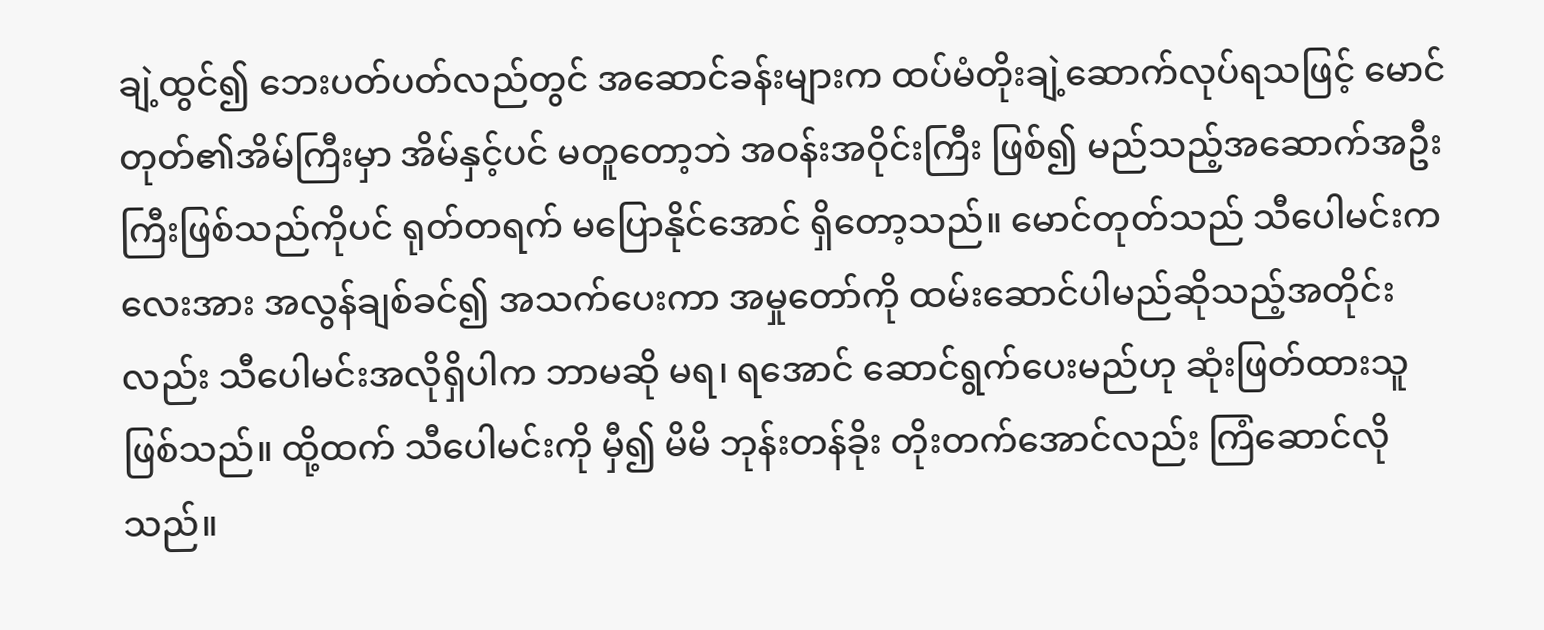ချဲ့ထွင်၍ ဘေးပတ်ပတ်လည်တွင် အဆောင်ခန်းများက ထပ်မံတိုးချဲ့ဆောက်လုပ်ရသဖြင့် မောင်တုတ်၏အိမ်ကြီးမှာ အိမ်နှင့်ပင် မတူတော့ဘဲ အဝန်းအဝိုင်းကြီး ဖြစ်၍ မည်သည့်အဆောက်အဦးကြီးဖြစ်သည်ကိုပင် ရုတ်တရက် မပြောနိုင်အောင် ရှိတော့သည်။ မောင်တုတ်သည် သီပေါမင်းကလေးအား အလွန်ချစ်ခင်၍ အသက်ပေးကာ အမှုတော်ကို ထမ်းဆောင်ပါမည်ဆိုသည့်အတိုင်းလည်း သီပေါမင်းအလိုရှိပါက ဘာမဆို မရ၊ ရအောင် ဆောင်ရွက်ပေးမည်ဟု ဆုံးဖြတ်ထားသူဖြစ်သည်။ ထို့ထက် သီပေါမင်းကို မှီ၍ မိမိ ဘုန်းတန်ခိုး တိုးတက်အောင်လည်း ကြံဆောင်လိုသည်။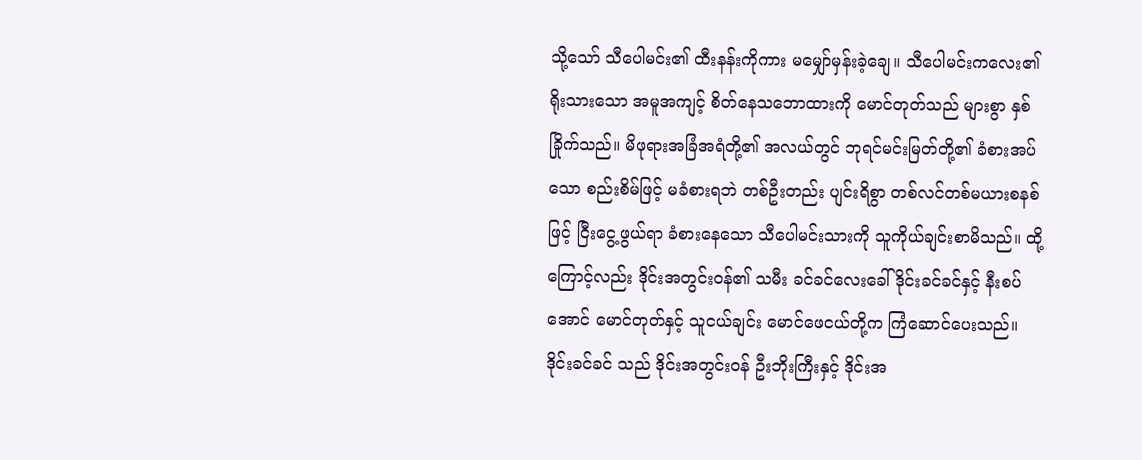သို့သော် သီပေါမင်း၏ ထီးနန်းကိုကား မမျှော်မှန်းခဲ့ချေ။ သီပေါမင်းကလေး၏ ရိုးသားသော အမူအကျင့် စိတ်နေသဘောထားကို မောင်တုတ်သည် များစွာ နှစ်ခြိုက်သည်။ မိဖုရားအခြံအရံတို့၏ အလယ်တွင် ဘုရင်မင်းမြတ်တို့၏ ခံစားအပ်သော စည်းစိမ်ဖြင့် မခံစားရဘဲ တစ်ဦးတည်း ပျင်းရိစွာ တစ်လင်တစ်မယားစနစ်ဖြင့် ငြီးငွေ့ဖွယ်ရာ ခံစားနေသော သီပေါမင်းသားကို သူကိုယ်ချင်းစာမိသည်။ ထို့ကြောင့်လည်း ဒိုင်းအတွင်းဝန်၏ သမီး ခင်ခင်လေးခေါ် ဒိုင်းခင်ခင်နှင့် နီးစပ်အောင် မောင်တုတ်နှင့် သူငယ်ချင်း မောင်ဖေငယ်တို့က ကြံဆောင်ပေးသည်။ ဒိုင်းခင်ခင် သည် ဒိုင်းအတွင်းဝန် ဦးဘိုးကြီးနှင့် ဒိုင်းအ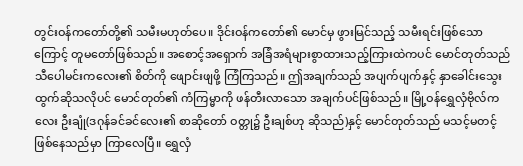တွင်းဝန်ကတော်တို့၏ သမီးမဟုတ်ပေ။ ဒိုင်းဝန်ကတော်၏ မောင်မှ ဖွားမြင်သည့် သမီးရင်းဖြစ်သောကြောင့် တူမတော်ဖြစ်သည်။ အစောင့်အရှောက် အခြံအရံများစွာထားသည့်ကြားထဲကပင် မောင်တုတ်သည် သီပေါမင်းကလေး၏ စိတ်ကို ဖျောင်းဖျဖို့ ကြံကြသည်။ ဤအချက်သည် အပျက်ပျက်နှင့် နှာခေါင်းသွေးထွက်ဆိုသလိုပင် မောင်တုတ်၏ ကံကြမ္မာကို ဖန်တီးလာသော အချက်ပင်ဖြစ်သည်။ မြို့ဝန်ရွှေလှံဗိုလ်ကလေး ဦးချုံ(ဒဂုန်ခင်ခင်လေး၏ စာဆိုတော် ဝတ္တု၌ ဦးချစ်ဟု ဆိုသည်)နှင့် မောင်တုတ်သည် မသင့်မတင့် ဖြစ်နေသည်မှာ ကြာလေပြီ။ ရွှေလှံ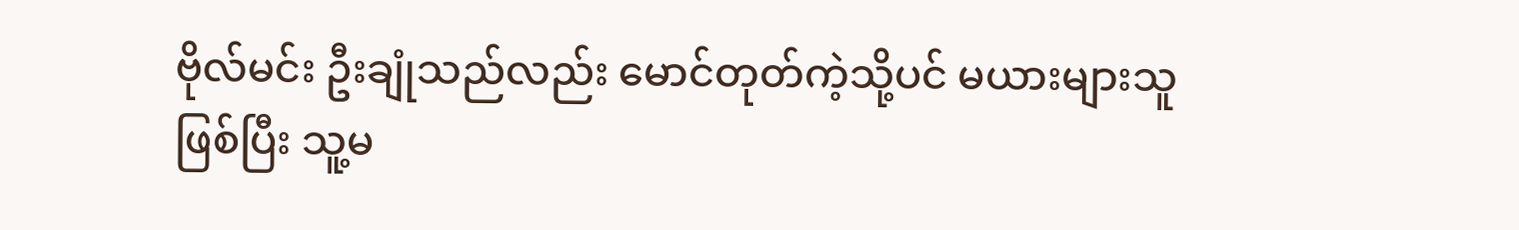ဗိုလ်မင်း ဦးချုံသည်လည်း မောင်တုတ်ကဲ့သို့ပင် မယားများသူဖြစ်ပြီး သူ့မ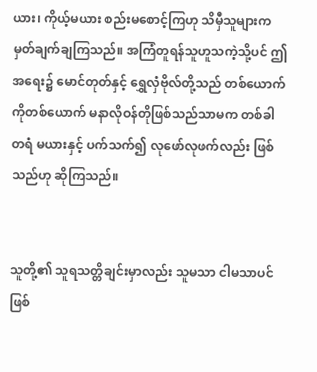ယား၊ ကိုယ့်မယား စည်းမစောင့်ကြဟု သိမှီသူများက မှတ်ချက်ချကြသည်။ အကြံတူရန်သူဟူသကဲ့သို့ပင် ဤအရေး၌ မောင်တုတ်နှင့် ရွှေလှံဗိုလ်တို့သည် တစ်ယောက်ကိုတစ်ယောက် မနာလိုဝန်တိုဖြစ်သည်သာမက တစ်ခါတရံ မယားနှင့် ပက်သက်၍ လုဖော်လုဖက်လည်း ဖြစ်သည်ဟု ဆိုကြသည်။


သူတို့၏ သူရသတ္တိချင်းမှာလည်း သူမသာ ငါမသာပင်ဖြစ်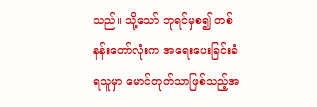သည်။ သို့သော် ဘုရင်မှစ၍ တစ်နန်းတော်လုံးက အရေးပေးခြင်းခံရသူမှာ မောင်တုတ်သာဖြစ်သည့်အ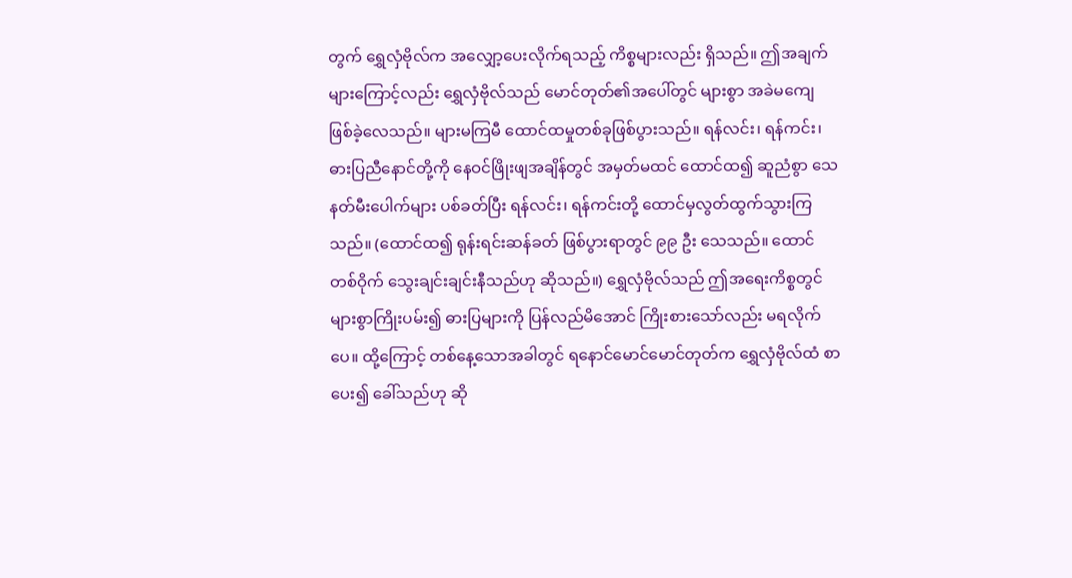တွက် ရွှေလှံဗိုလ်က အလျှော့ပေးလိုက်ရသည့် ကိစ္စများလည်း ရှိသည်။ ဤအချက်များကြောင့်လည်း ရွှေလှံဗိုလ်သည် မောင်တုတ်၏အပေါ်တွင် များစွာ အခဲမကျေ ဖြစ်ခဲ့လေသည်။ များမကြမီ ထောင်ထမှုတစ်ခုဖြစ်ပွားသည်။ ရန်လင်း၊ ရန်ကင်း၊ ဓားပြညီနောင်တို့ကို နေဝင်ဖြိုးဖျအချိန်တွင် အမှတ်မထင် ထောင်ထ၍ ဆူညံစွာ သေနတ်မီးပေါက်များ ပစ်ခတ်ပြီး ရန်လင်း၊ ရန်ကင်းတို့ ထောင်မှလွတ်ထွက်သွားကြသည်။ (ထောင်ထ၍ ရုန်းရင်းဆန်ခတ် ဖြစ်ပွားရာတွင် ၉၉ ဦး သေသည်။ ထောင်တစ်ဝိုက် သွေးချင်းချင်းနီသည်ဟု ဆိုသည်။) ရွှေလှံဗိုလ်သည် ဤအရေးကိစ္စတွင် များစွာကြိုးပမ်း၍ ဓားပြများကို ပြန်လည်မိအောင် ကြိုးစားသော်လည်း မရလိုက်ပေ။ ထို့ကြောင့် တစ်နေ့သောအခါတွင် ရနောင်မောင်မောင်တုတ်က ရွှေလှံဗိုလ်ထံ စာပေး၍ ခေါ်သည်ဟု ဆို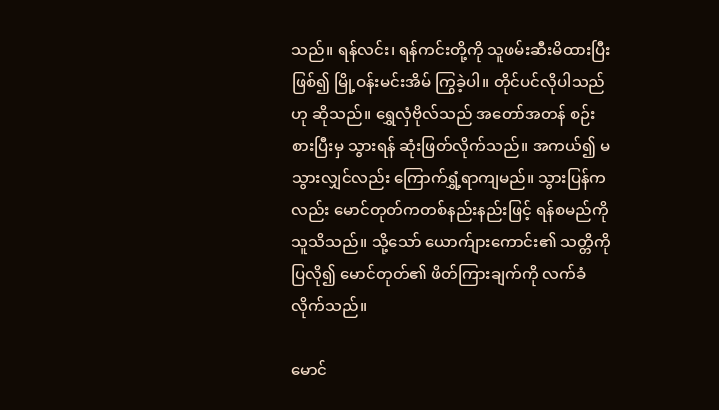သည်။ ရန်လင်း၊ ရန်ကင်းတို့ကို သူဖမ်းဆီးမိထားပြီးဖြစ်၍ မြို့ဝန်းမင်းအိမ် ကြွခဲ့ပါ။ တိုင်ပင်လိုပါသည်ဟု ဆိုသည်။ ရွှေလှံဗိုလ်သည် အတော်အတန် စဉ်းစားပြီးမှ သွားရန် ဆုံးဖြတ်လိုက်သည်။ အကယ်၍ မသွားလျှင်လည်း ကြောက်ရွှံ့ရာကျမည်။ သွားပြန်ကလည်း မောင်တုတ်ကတစ်နည်းနည်းဖြင့် ရန်စမည်ကို သူသိသည်။ သို့သော် ယောက်ျားကောင်း၏ သတ္တိကို ပြလို၍ မောင်တုတ်၏ ဖိတ်ကြားချက်ကို လက်ခံလိုက်သည်။

မောင်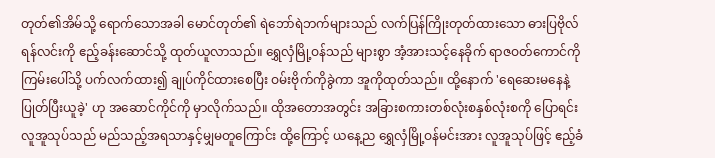တုတ်၏အိမ်သို့ ရောက်သောအခါ မောင်တုတ်၏ ရဲဘော်ရဲဘက်များသည် လက်ပြန်ကြိုးတုတ်ထားသော ဓားပြဗိုလ်ရန်လင်းကို ဧည့်ခန်းဆောင်သို့ ထုတ်ယူလာသည်။ ရွှေလှံမြို့ဝန်သည် များစွာ အံ့အားသင့်နေခိုက် ရာဇဝတ်ကောင်ကို ကြမ်းပေါ်သို့ ပက်လက်ထား၍ ချုပ်ကိုင်ထားစေပြီး ဝမ်းဗိုက်ကိုခွဲကာ အူကိုထုတ်သည်။ ထို့နောက် 'ရေဆေးမနေနဲ့ ပြုတ်ပြီးယူခဲ့' ဟု အဆောင်ကိုင်ကို မှာလိုက်သည်။ ထိုအတောအတွင်း အခြားစကားတစ်လုံးစနှစ်လုံးစကို ပြောရင်း လူအူသုပ်သည် မည်သည့်အရသာနှင့်မျှမတူကြောင်း ထို့ကြောင့် ယနေ့ည ရွှေလှံမြို့ဝန်မင်းအား လူအူသုပ်ဖြင့် ဧည့်ခံ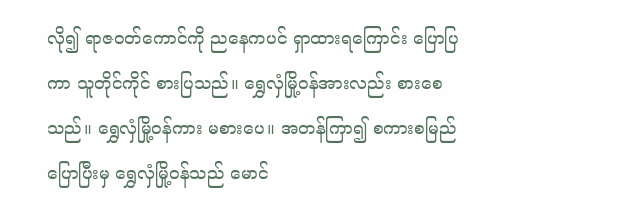လို၍ ရာဇဝတ်ကောင်ကို ညနေကပင် ရှာထားရကြောင်း ပြောပြကာ သူတိုင်ကိုင် စားပြသည်။ ရွှေလှံမြို့ဝန်အားလည်း စားစေသည်။ ရွှေလှံမြို့ဝန်ကား မစားပေ။ အတန်ကြာ၍ စကားစမြည်ပြောပြီးမှ ရွှေလှံမြို့ဝန်သည် မောင်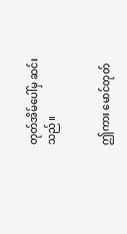တုတ်အိမ်ပေါ်မှ ဆင်းသည်။


ဤကား မောင်တုတ်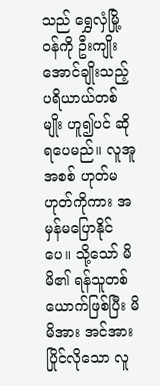သည် ရွှေလှံမြို့ဝန်ကို ဦးကျိုးအောင်ချိုးသည့် ပရိယာယ်တစ်မျိုး ဟူ၍ပင် ဆိုရပေမည်။ လူအူအစစ် ဟုတ်မဟုတ်ကိုကား အမှန်မပြောနိုင်ပေ။ သို့သော် မိမိ၏ ရန်သူတစ်ယောက်ဖြစ်ပြီး မိမိအား အင်အားပြိုင်လိုသော လူ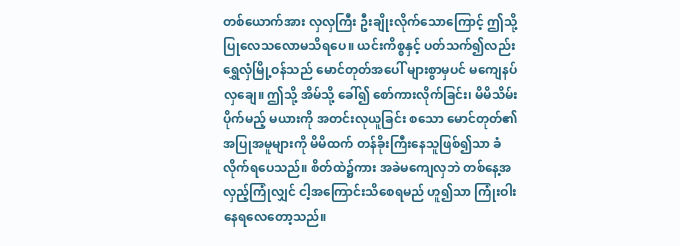တစ်ယောက်အား လှလှကြီး ဦးချိုးလိုက်သောကြောင့် ဤသို့ ပြုလေသလောမသိရပေ။ ယင်းကိစ္စနှင့် ပတ်သက်၍လည်း ရွှေလှံမြို့ဝန်သည် မောင်တုတ်အပေါ် များစွာမှပင် မကျေနပ်လှချေ။ ဤသို့ အိမ်သို့ ခေါ်၍ စော်ကားလိုက်ခြင်း၊ မိမိသိမ်းပိုက်မည့် မယားကို အတင်းလုယူခြင်း စသော မောင်တုတ်၏ အပြုအမူများကို မိမိထက် တန်ခိုးကြီးနေသူဖြစ်၍သာ ခံလိုက်ရပေသည်။ စိတ်ထဲ၌ကား အခဲမကျေလှဘဲ တစ်နေ့အလှည့်ကြုံလျှင် ငါ့အကြောင်းသိစေရမည် ဟူ၍သာ ကြုံးဝါးနေရလေတော့သည်။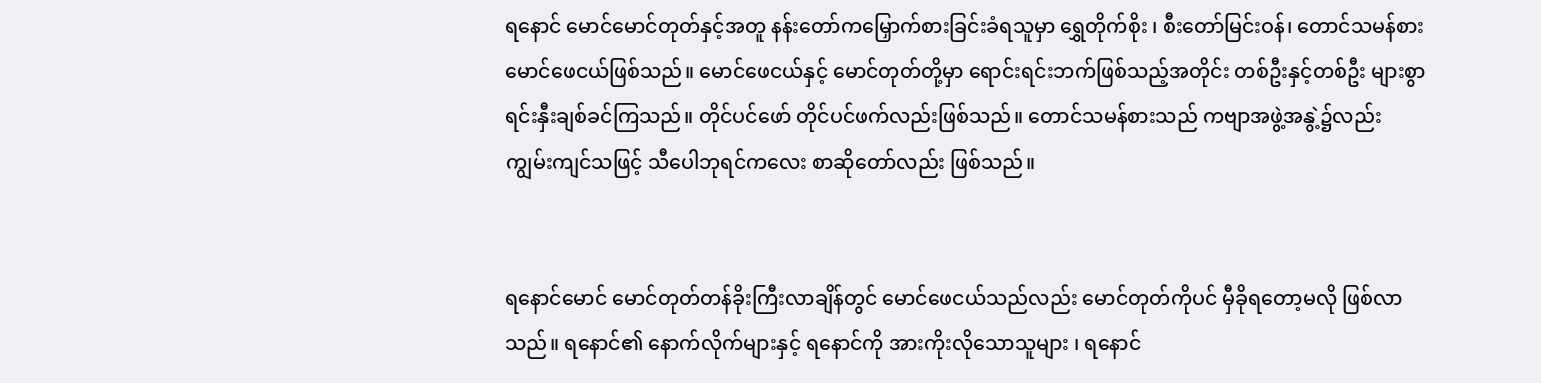ရနောင် မောင်မောင်တုတ်နှင့်အတူ နန်းတော်ကမြှောက်စားခြင်းခံရသူမှာ ရွှေတိုက်စိုး ၊ စီးတော်မြင်းဝန်၊ တောင်သမန်စား မောင်ဖေငယ်ဖြစ်သည်။ မောင်ဖေငယ်နှင့် မောင်တုတ်တို့မှာ ရောင်းရင်းဘက်ဖြစ်သည့်အတိုင်း တစ်ဦးနှင့်တစ်ဦး များစွာ ရင်းနှီးချစ်ခင်ကြသည်။ တိုင်ပင်ဖော် တိုင်ပင်ဖက်လည်းဖြစ်သည်။ တောင်သမန်စားသည် ကဗျာအဖွဲ့အနွဲ့၌လည်း ကျွမ်းကျင်သဖြင့် သီပေါဘုရင်ကလေး စာဆိုတော်လည်း ဖြစ်သည်။


ရနောင်မောင် မောင်တုတ်တန်ခိုးကြီးလာချိန်တွင် မောင်ဖေငယ်သည်လည်း မောင်တုတ်ကိုပင် မှီခိုရတော့မလို ဖြစ်လာသည်။ ရနောင်၏ နောက်လိုက်များနှင့် ရနောင်ကို အားကိုးလိုသောသူများ ၊ ရနောင်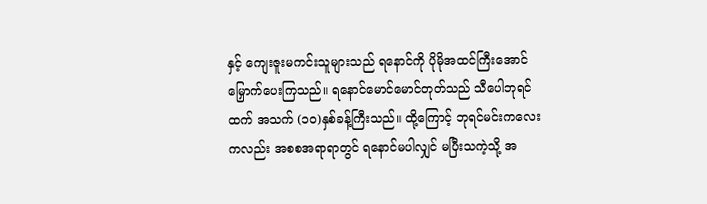နှင့် ကျေးဇူးမကင်းသူများသည် ရနောင်ကို ပိုမိုအထင်ကြီးအောင် မြှောက်ပေးကြသည်။ ရနောင်မောင်မောင်တုတ်သည် သီပေါဘုရင်ထက် အသက် (၁၀)နှစ်ခန့်ကြီးသည်။ ထို့ကြောင့် ဘုရင်မင်းကလေးကလည်း အစစအရာရာတွင် ရနောင်မပါလျှင် မပြီးသကဲ့သို့ အ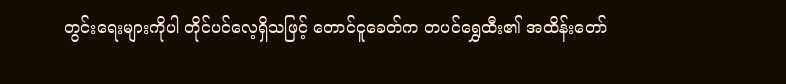တွင်းရေးများကိုပါ တိုင်ပင်လေ့ရှိသဖြင့် တောင်ငူခေတ်က တပင်ရွှေထီး၏ အထိန်းတော်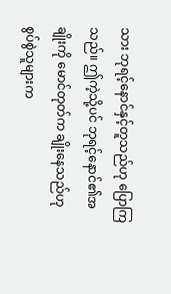သား ဘုရင့်နောင်နှင့်တူသည်ဟု ပြောကြသည်။ ဤကဲ့သို့ပင် ဘုရင့်နောင်၏အချိုးကို မောင်တုတ်က ချိုးနေသည်ဟု စွပ်စွဲသူများက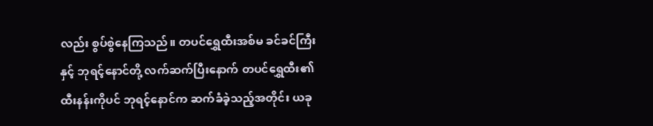လည်း စွပ်စွဲနေကြသည်။ တပင်ရွှေထီးအစ်မ ခင်ခင်ကြီးနှင့် ဘုရင့်နောင်တို့ လက်ဆက်ပြီးနောက် တပင်ရွှေထီး၏ ထီးနန်းကိုပင် ဘုရင့်နောင်က ဆက်ခံခဲ့သည့်အတိုင်း ယခု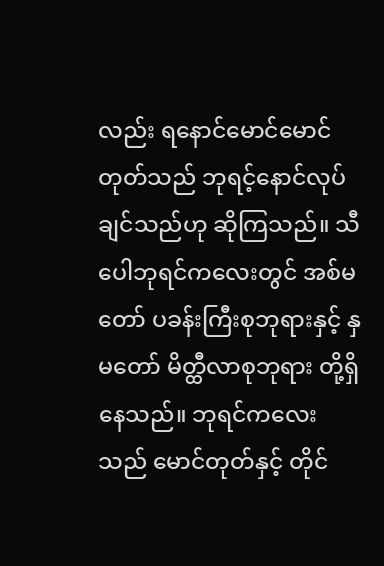လည်း ရနောင်မောင်မောင်တုတ်သည် ဘုရင့်နောင်လုပ်ချင်သည်ဟု ဆိုကြသည်။ သီပေါဘုရင်ကလေးတွင် အစ်မတော် ပခန်းကြီးစုဘုရားနှင့် နှမတော် မိတ္ထီလာစုဘုရား တို့ရှိနေသည်။ ဘုရင်ကလေးသည် မောင်တုတ်နှင့် တိုင်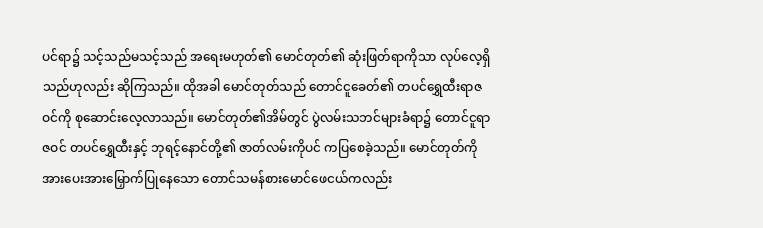ပင်ရာ၌ သင့်သည်မသင့်သည် အရေးမဟုတ်၏ မောင်တုတ်၏ ဆုံးဖြတ်ရာကိုသာ လုပ်လေ့ရှိသည်ဟုလည်း ဆိုကြသည်။ ထိုအခါ မောင်တုတ်သည် တောင်ငူခေတ်၏ တပင်ရွှေထီးရာဇဝင်ကို စုဆောင်းလေ့လာသည်။ မောင်တုတ်၏အိမ်တွင် ပွဲလမ်းသဘင်များခံရာ၌ တောင်ငူရာဇဝင် တပင်ရွှေထီးနှင့် ဘုရင့်နောင်တို့၏ ဇာတ်လမ်းကိုပင် ကပြစေခဲ့သည်။ မောင်တုတ်ကို အားပေးအားမြှောက်ပြုနေသော တောင်သမန်စားမောင်ဖေငယ်ကလည်း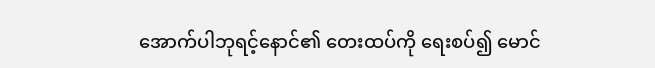အောက်ပါဘုရင့်နောင်၏ တေးထပ်ကို ရေးစပ်၍ မောင်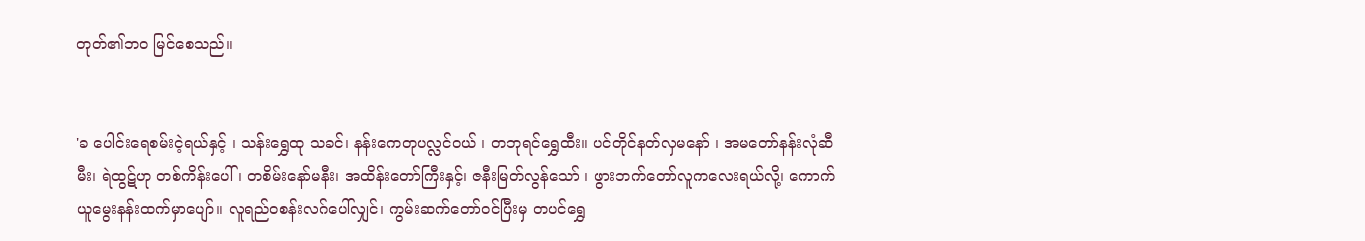တုတ်၏ဘဝ မြင်စေသည်။


'ခ ပေါင်းရေစမ်းငဲ့ရယ်နှင့် ၊ သန်းရွှေထု သခင်၊ နန်းကေတုပလ္လင်ဝယ် ၊ တဘုရင်ရွှေထီး။ ပင်တိုင်နတ်လှမနော် ၊ အမတော်နန်းလုံဆီမီး၊ ရဲထွဋ်ဟု တစ်ကိန်းပေါ်၊ တစိမ်းနော်မနီး၊ အထိန်းတော်ကြီးနှင့်၊ ဇနီးမြတ်လွန်သော် ၊ ဖွားဘက်တော်လူကလေးရယ်လို့၊ ကောက်ယူမွေးနန်းထက်မှာပျော်။ လူရည်ဝစန်းလဂ်ပေါ်လျှင်၊ ကွမ်းဆက်တော်ဝင်ပြီးမှ တပင်ရွှေ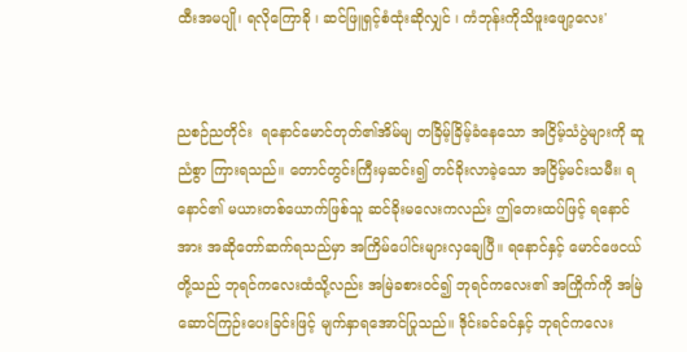ထီးအမပျို၊ ရလိုကြောခို ၊ ဆင်ဖြူရှင့်စံထုံးဆိုလျှင် ၊ ကံဘုန်းကိုသိဖူးဖျော့လေး'


ညစဉ်ညတိုင်း  ရနောင်မောင်တုတ်၏အိမ်မျ တခြိမ့်ခြိမ့်ခံနေသော အငြိမ့်သံပွဲများကို ဆူညံစွာ ကြားရသည်။ တောင်တွင်းကြီးမှဆင်း၍ တင်ခိုးလာခဲ့သော အငြိမ့်မင်းသမီး၊ ရနောင်၏ မယားတစ်ယောက်ဖြစ်သူ ဆင်ခိုးမလေးကလည်း ဤတေးထပ်ဖြင့် ရနောင်အား အဆိုတော်ဆက်ရသည်မှာ အကြိမ်ပေါင်းများလှချေပြီ။ ရနောင်နှင့် မောင်ဖေငယ်တို့သည် ဘုရင်ကလေးထံသို့လည်း အမြဲခစားဝင်၍ ဘုရင်ကလေး၏ အကြိုက်ကို အမြဲဆောင်ကြဉ်းပေးခြင်းဖြင့် မျက်နှာရအောင်ပြုသည်။ ဒိုင်းခင်ခင်နှင့် ဘုရင်ကလေး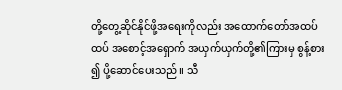တို့တွေ့ဆိုင်နိုင်ဖို့အရေးကိုလည်း အထောက်တော်အထပ်ထပ် အစောင့်အရှောက် အယှက်ယှက်တို့၏ကြားမှ စွန့်စား၍ ပို့ဆောင်ပေးသည်။ သီ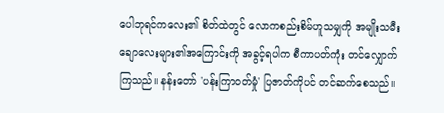ပေါဘုရင်ကလေး၏ စိတ်ထဲတွင် လောကစည်းစိမ်ဟူသမျှကို အမျိုးသမီးချောလေးများ၏အကြောင်းကို အခွင့်ရပါက စီကာပတ်ကုံး တင်လျှောက်ကြသည်။ နန်းတော် 'ပန်းကြာဝတ်မှုံ' ပြဇာတ်ကိုပင် တင်ဆက်စေသည်။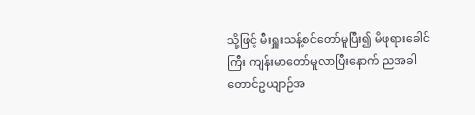သို့ဖြင့် မီးရှူးသန့်စင်တော်မူပြီး၍ မိဖုရားခေါင်ကြီး ကျန်းမာတော်မူလာပြီးနောက် ညအခါ တောင်ဥယျာဉ်အ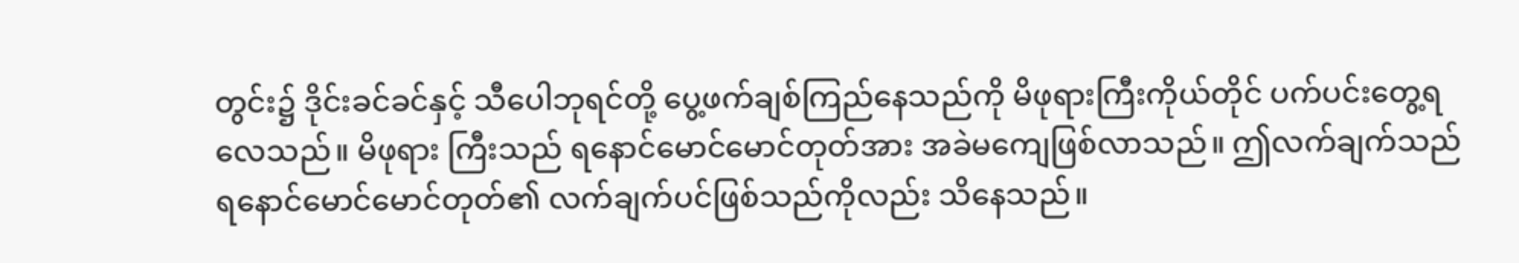တွင်း၌ ဒိုင်းခင်ခင်နှင့် သီပေါဘုရင်တို့ ပွေ့ဖက်ချစ်ကြည်နေသည်ကို မိဖုရားကြီးကိုယ်တိုင် ပက်ပင်းတွေ့ရလေသည်။ မိဖုရား ကြီးသည် ရနောင်မောင်မောင်တုတ်အား အခဲမကျေဖြစ်လာသည်။ ဤလက်ချက်သည် ရနောင်မောင်မောင်တုတ်၏ လက်ချက်ပင်ဖြစ်သည်ကိုလည်း သိနေသည်။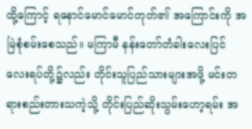ထို့ကြောင့် ရနောင်မောင်မောင်တုတ်၏ အကြောင်းကို အမြဲစုံစမ်းစေသည်။ မကြာမီ နန်းတော်တံခါးလေးပြင် လေးရပ်တို့၌လည်း တိုင်းသူပြည်သားများအဖို့ မင်းတရားစည်းတားသကဲ့သို့ တိုင်းပြည်ဆိုးသွမ်းဟော့ရမ်း အ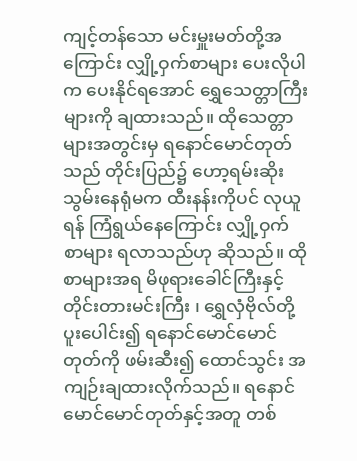ကျင့်တန်သော မင်းမှူးမတ်တို့အကြောင်း လျှို့ဝှက်စာများ ပေးလိုပါက ပေးနိုင်ရအောင် ရွှေသေတ္တာကြီးများကို ချထားသည်။ ထိုသေတ္တာများအတွင်းမှ ရနောင်မောင်တုတ်သည် တိုင်းပြည်၌ ဟော့ရမ်းဆိုးသွမ်းနေရုံမက ထီးနန်းကိုပင် လုယူရန် ကြံရွယ်နေကြောင်း လျှို့ဝှက်စာများ ရလာသည်ဟု ဆိုသည်။ ထိုစာများအရ မိဖုရားခေါင်ကြီးနှင့် တိုင်းတားမင်းကြီး ၊ ရွှေလှံဗိုလ်တို့ ပူးပေါင်း၍ ရနောင်မောင်မောင်တုတ်ကို ဖမ်းဆီး၍ ထောင်သွင်း အကျဉ်းချထားလိုက်သည်။ ရနောင်မောင်မောင်တုတ်နှင့်အတူ တစ်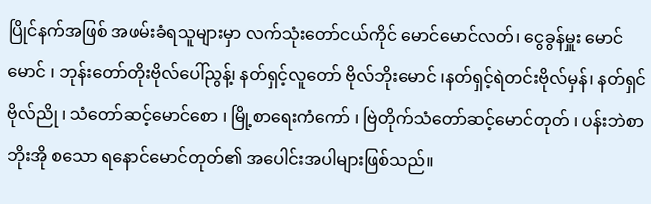ပြိုင်နက်အဖြစ် အဖမ်းခံရသူများမှာ လက်သုံးတော်ငယ်ကိုင် မောင်မောင်လတ်၊ ငွေခွန်မှူး မောင်မောင် ၊ ဘုန်းတော်တိုးဗိုလ်ပေါ်ညွန့်၊ နတ်ရှင့်လူတော် ဗိုလ်ဘိုးမောင် ၊နတ်ရှင့်ရဲတင်းဗိုလ်မှန်၊ နတ်ရှင်ဗိုလ်ညို ၊ သံတော်ဆင့်မောင်စော ၊ မြို့စာရေးကံကော် ၊ ဗြဲတိုက်သံတော်ဆင့်မောင်တုတ် ၊ ပန်းဘဲစာဘိုးအို စသော ရနောင်မောင်တုတ်၏ အပေါင်းအပါများဖြစ်သည်။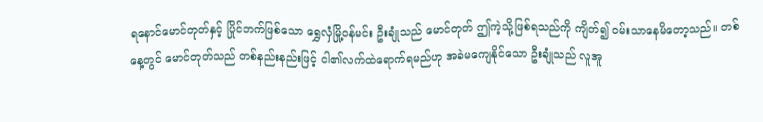ရနောင်မောင်တုတ်နှင့် ပြိုင်ဘက်ဖြစ်သော ရွှေလှံမြို့ဝန်မင်း ဦးချုံသည် မောင်တုတ် ဤကဲ့သို့ဖြစ်ရသည်ကို ကျိတ်၍ ဝမ်းသာနေမိတော့သည်။ တစ်နေ့တွင် မောင်တုတ်သည် တစ်နည်းနည်းဖြင့် ငါ၏လက်ထဲရောက်ရမည်ဟု အခဲမကျေနိုင်သော ဦးချုံသည် လူအူ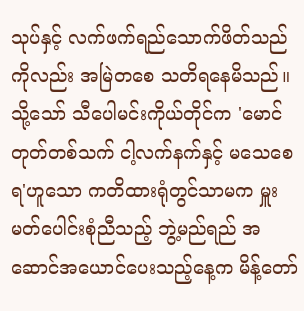သုပ်နှင့် လက်ဖက်ရည်သောက်ဖိတ်သည်ကိုလည်း အမြဲတစေ သတိရနေမိသည်။ သို့သော် သီပေါမင်းကိုယ်တိုင်က 'မောင်တုတ်တစ်သက် ငါ့လက်နက်နှင့် မသေစေရ'ဟူသော ကတိထားရုံတွင်သာမက မှူးမတ်ပေါင်းစုံညီသည့် ဘွဲ့မည်ရည် အဆောင်အယောင်ပေးသည့်နေ့က မိန့်တော်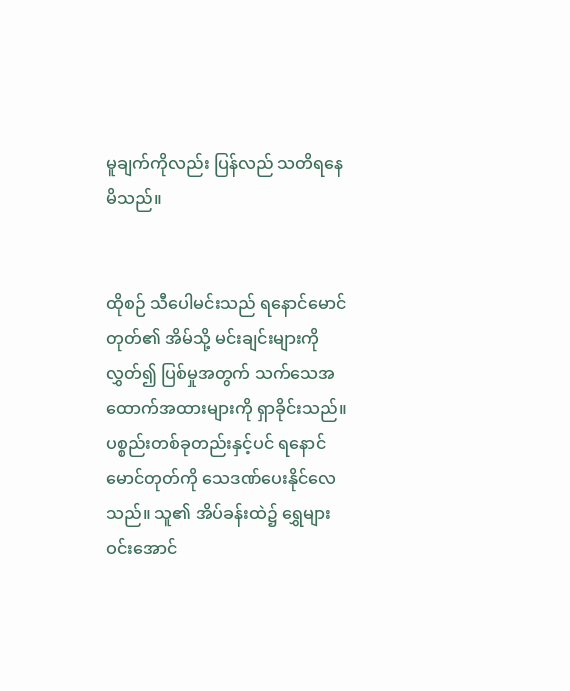မူချက်ကိုလည်း ပြန်လည် သတိရနေမိသည်။


ထိုစဉ် သီပေါမင်းသည် ရနောင်မောင်တုတ်၏ အိမ်သို့ မင်းချင်းများကို လွှတ်၍ ပြစ်မှုအတွက် သက်သေအထောက်အထားများကို ရှာခိုင်းသည်။ ပစ္စည်းတစ်ခုတည်းနှင့်ပင် ရနောင်မောင်တုတ်ကို သေဒဏ်ပေးနိုင်လေသည်။ သူ၏ အိပ်ခန်းထဲ၌ ရွှေများ ဝင်းအောင်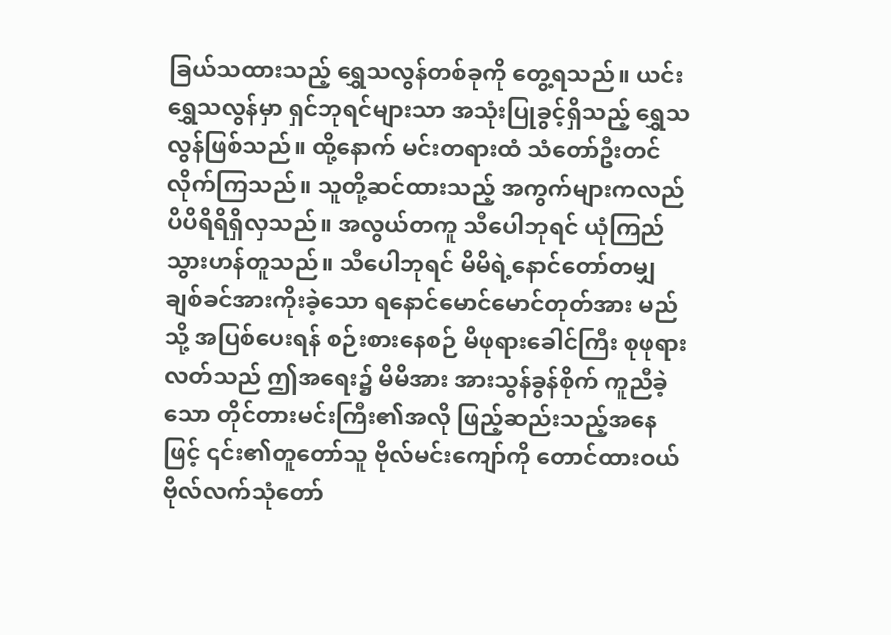ခြယ်သထားသည့် ရွှေသလွန်တစ်ခုကို တွေ့ရသည်။ ယင်းရွှေသလွန်မှာ ရှင်ဘုရင်များသာ အသုံးပြုခွင့်ရှိသည့် ရွှေသလွန်ဖြစ်သည်။ ထို့နောက် မင်းတရားထံ သံတော်ဦးတင်လိုက်ကြသည်။ သူတို့ဆင်ထားသည့် အကွက်များကလည် ပိပိရိရိရှိလှသည်။ အလွယ်တကူ သီပေါဘုရင် ယုံကြည်သွားဟန်တူသည်။ သီပေါဘုရင် မိမိရဲ့နောင်တော်တမျှ ချစ်ခင်အားကိုးခဲ့သော ရနောင်မောင်မောင်တုတ်အား မည်သို့ အပြစ်ပေးရန် စဉ်းစားနေစဉ် မိဖုရားခေါင်ကြီး စုဖုရားလတ်သည် ဤအရေး၌ မိမိအား အားသွန်ခွန်စိုက် ကူညီခဲ့သော တိုင်တားမင်းကြီး၏အလို ဖြည့်ဆည်းသည့်အနေဖြင့် ၎င်း၏တူတော်သူ ဗိုလ်မင်းကျော်ကို တောင်ထားဝယ်ဗိုလ်လက်သုံတော်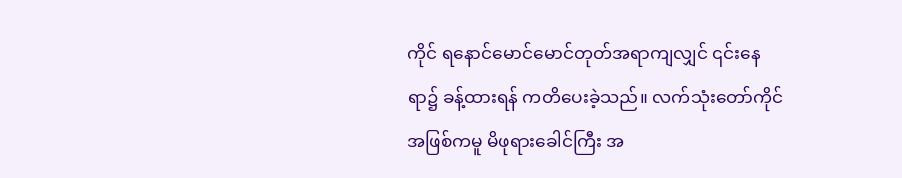ကိုင် ရနောင်မောင်မောင်တုတ်အရာကျလျှင် ၎င်းနေရာ၌ ခန့်ထားရန် ကတိပေးခဲ့သည်။ လက်သုံးတော်ကိုင်အဖြစ်ကမူ မိဖုရားခေါင်ကြီး အ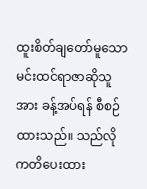ထူးစိတ်ချတော်မူသော မင်းထင်ရာဇာဆိုသူအား ခန့်အပ်ရန် စီစဉ်ထားသည်။ သည်လို ကတိပေးထား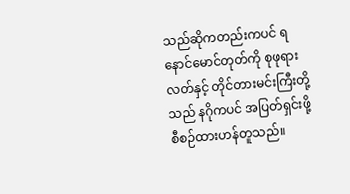သည်ဆိုကတည်းကပင် ရနောင်မောင်တုတ်ကို စုဖုရားလတ်နှင့် တိုင်တားမင်းကြီးတို့သည် နဂိုကပင် အပြတ်ရှင်းဖို့ စီစဉ်ထားဟန်တူသည်။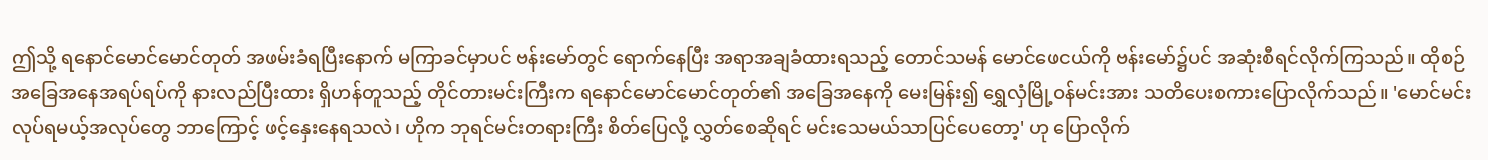ဤသို့ ရနောင်မောင်မောင်တုတ် အဖမ်းခံရပြီးနောက် မကြာခင်မှာပင် ဗန်းမော်တွင် ရောက်နေပြီး အရာအချခံထားရသည့် တောင်သမန် မောင်ဖေငယ်ကို ဗန်းမော်၌ပင် အဆုံးစီရင်လိုက်ကြသည်။ ထိုစဉ် အခြေအနေအရပ်ရပ်ကို နားလည်ပြီးထား ရှိဟန်တူသည့် တိုင်တားမင်းကြီးက ရနောင်မောင်မောင်တုတ်၏ အခြေအနေကို မေးမြန်း၍ ရွှေလှံမြို့ဝန်မင်းအား သတိပေးစကားပြောလိုက်သည်။ 'မောင်မင်း လုပ်ရမယ့်အလုပ်တွေ ဘာကြောင့် ဖင့်နှေးနေရသလဲ၊ ဟိုက ဘုရင်မင်းတရားကြီး စိတ်ပြေလို့ လွှတ်စေဆိုရင် မင်းသေမယ်သာပြင်ပေတော့' ဟု ပြောလိုက်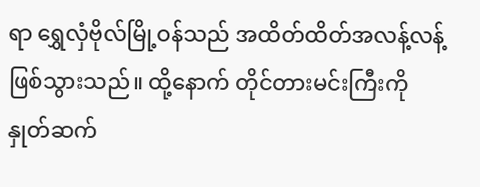ရာ ရွှေလှံဗိုလ်မြို့ဝန်သည် အထိတ်ထိတ်အလန့်လန့်ဖြစ်သွားသည်။ ထို့နောက် တိုင်တားမင်းကြီးကို နှုတ်ဆက်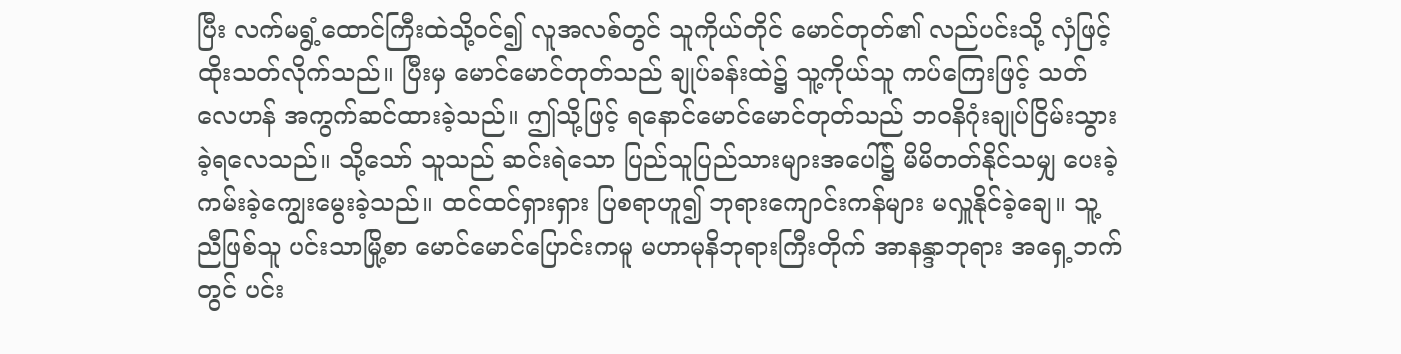ပြီး လက်မရွံ့ထောင်ကြီးထဲသို့ဝင်၍ လူအလစ်တွင် သူကိုယ်တိုင် မောင်တုတ်၏ လည်ပင်းသို့ လှံဖြင့် ထိုးသတ်လိုက်သည်။ ပြီးမှ မောင်မောင်တုတ်သည် ချုပ်ခန်းထဲ၌ သူ့ကိုယ်သူ ကပ်ကြေးဖြင့် သတ်လေဟန် အကွက်ဆင်ထားခဲ့သည်။ ဤသို့ဖြင့် ရနောင်မောင်မောင်တုတ်သည် ဘဝနိဂုံးချုပ်ငြိမ်းသွားခဲ့ရလေသည်။ သို့သော် သူသည် ဆင်းရဲသော ပြည်သူပြည်သားများအပေါ်၌ မိမိတတ်နိုင်သမျှ ပေးခဲ့ကမ်းခဲ့ကျွေးမွေးခဲ့သည်။ ထင်ထင်ရှားရှား ပြစရာဟူ၍ ဘုရားကျောင်းကန်များ မလှူနိုင်ခဲ့ချေ။ သူ့ညီဖြစ်သူ ပင်းသာမြို့စာ မောင်မောင်ပြောင်းကမူ မဟာမုနိဘုရားကြီးတိုက် အာနန္ဒာဘုရား အရှေ့ဘက်တွင် ပင်း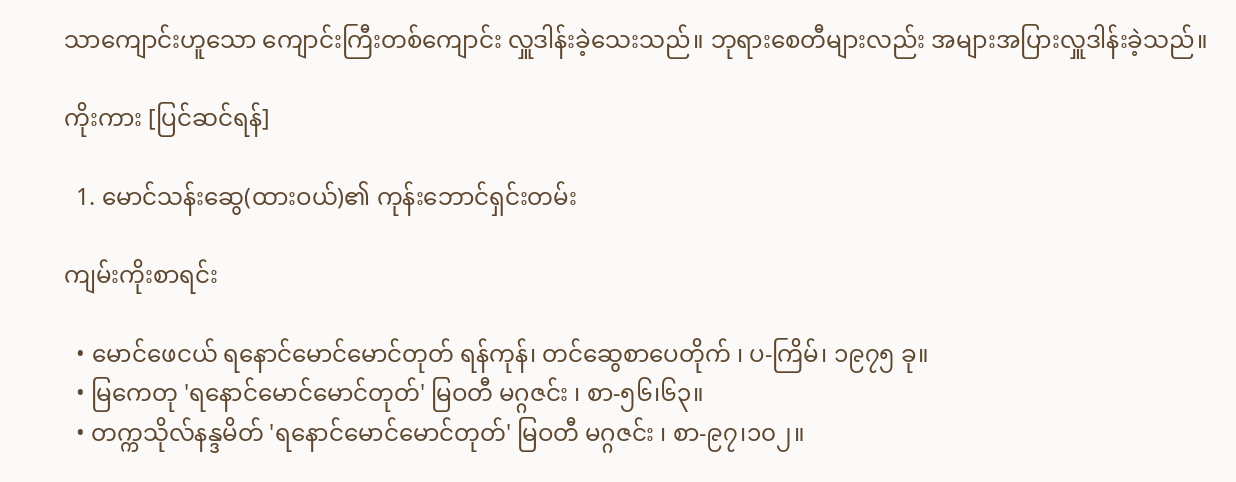သာကျောင်းဟူသော ကျောင်းကြီးတစ်ကျောင်း လှူဒါန်းခဲ့သေးသည်။ ဘုရားစေတီများလည်း အများအပြားလှူဒါန်းခဲ့သည်။

ကိုးကား [ပြင်ဆင်ရန်]

  1. မောင်သန်းဆွေ(ထားဝယ်)၏ ကုန်းဘောင်ရှင်းတမ်း

ကျမ်းကိုးစာရင်း

  • မောင်ဖေငယ် ရနောင်မောင်မောင်တုတ် ရန်ကုန်၊ တင်ဆွေစာပေတိုက် ၊ ပ-ကြိမ်၊ ၁၉၇၅ ခု။
  • မြကေတု 'ရနောင်မောင်မောင်တုတ်' မြဝတီ မဂ္ဂဇင်း ၊ စာ-၅၆၊၆၃။
  • တက္ကသိုလ်နန္ဒမိတ် 'ရနောင်မောင်မောင်တုတ်' မြဝတီ မဂ္ဂဇင်း ၊ စာ-၉၇၊၁၀၂။